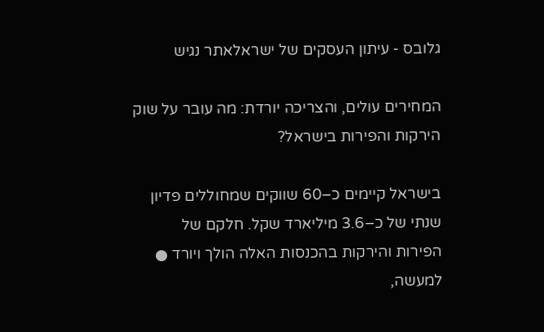גלובס - עיתון העסקים של ישראלאתר נגיש

המחירים עולים, והצריכה יורדת: מה עובר על שוק הירקות והפירות בישראל?

בישראל קיימים כ–60 שווקים שמחוללים פדיון שנתי של כ–3.6 מיליארד שקל. חלקם של הפירות והירקות בהכנסות האלה הולך ויורד ● למעשה,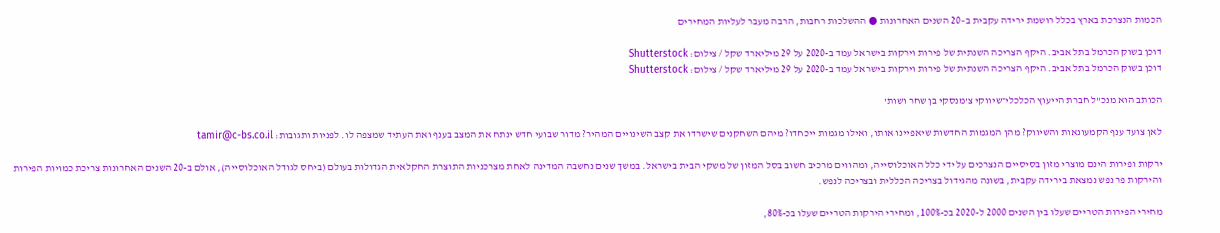הכמות הנצרכת בארץ בכלל רושמת ירידה עקבית ב–20 השנים האחרונות ● ההשלכות רחבות, הרבה מעבר לעליות המחירים

דוכן בשוק הכרמל בתל אביב. היקף הצריכה השנתית של פירות וירקות בישראל עמד ב-2020 על 29 מיליארד שקל / צילום: Shutterstock
דוכן בשוק הכרמל בתל אביב. היקף הצריכה השנתית של פירות וירקות בישראל עמד ב-2020 על 29 מיליארד שקל / צילום: Shutterstock

הכותב הוא מנכ"ל חברת הייעוץ הכלכלי־שיווקי צ'מנסקי בן שחר ושות'

לאן צועד ענף הקמעונאות והשיווק? מהן המגמות החדשות שיאפיינו אותו, ואילו מגמות ייכחדו? מיהם השחקנים שישרדו את קצב השינויים המהיר? מדור שבועי חדש ינתח את המצב בענף ואת העתיד שמצפה לו. לפניות ותגובות: tamir@c-bs.co.il

ירקות ופירות הינם מוצרי מזון בסיסיים הנצרכים על ידי כלל האוכלוסייה, ומהווים מרכיב חשוב בסל המזון של משקי הבית בישראל. במשך שנים נחשבה המדינה לאחת מצרכניות התוצרת החקלאית הגדולות בעולם (ביחס לגודל האוכלוסייה), אולם ב-20 השנים האחרונות צריכת כמויות הפירות והירקות פר נפש נמצאת בירידה עקבית, בשונה מהגידול בצריכה הכללית ובצריכה לנפש.

מחירי הפירות הטריים שעלו בין השנים 2000 ל-2020 בכ-100%, ומחירי הירקות הטריים שעלו בכ-80%,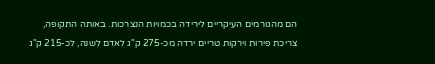הם מהגורמים העיקריים לירידה בכמויות הנצרכות. באותה התקופה, צריכת פירות וירקות טריים ירדה מכ-275 ק"ג לאדם לשנה, לכ-215 ק"ג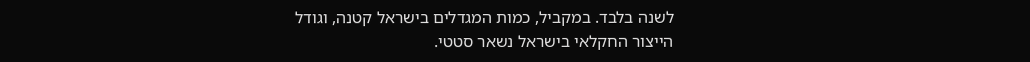לשנה בלבד. במקביל, כמות המגדלים בישראל קטנה, וגודל הייצור החקלאי בישראל נשאר סטטי.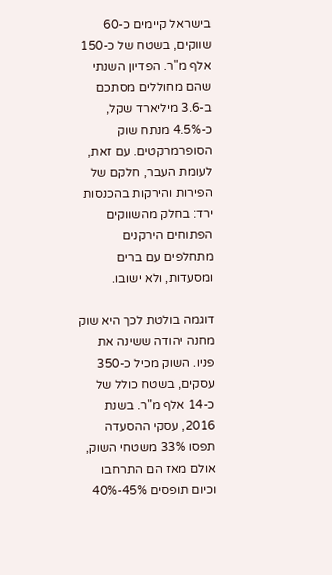בישראל קיימים כ-60 שווקים, בשטח של כ-150 אלף מ"ר. הפדיון השנתי שהם מחוללים מסתכם ב-3.6 מיליארד שקל, כ-4.5% מנתח שוק הסופרמרקטים. עם זאת, לעומת העבר, חלקם של הפירות והירקות בהכנסות ירד: בחלק מהשווקים הפתוחים הירקנים מתחלפים עם ברים ומסעדות, ולא ישובו.

דוגמה בולטת לכך היא שוק מחנה יהודה ששינה את פניו. השוק מכיל כ-350 עסקים, בשטח כולל של כ-14 אלף מ"ר. בשנת 2016, עסקי ההסעדה תפסו 33% משטחי השוק, אולם מאז הם התרחבו וכיום תופסים 45%-40%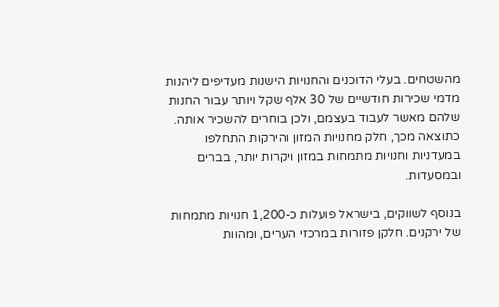מהשטחים. בעלי הדוכנים והחנויות הישנות מעדיפים ליהנות מדמי שכירות חודשיים של 30 אלף שקל ויותר עבור החנות שלהם מאשר לעבוד בעצמם, ולכן בוחרים להשכיר אותה. כתוצאה מכך, חלק מחנויות המזון והירקות התחלפו במעדניות וחנויות מתמחות במזון ויקרות יותר, בברים ובמסעדות.

בנוסף לשווקים, בישראל פועלות כ-1,200 חנויות מתמחות של ירקנים. חלקן פזורות במרכזי הערים, ומהוות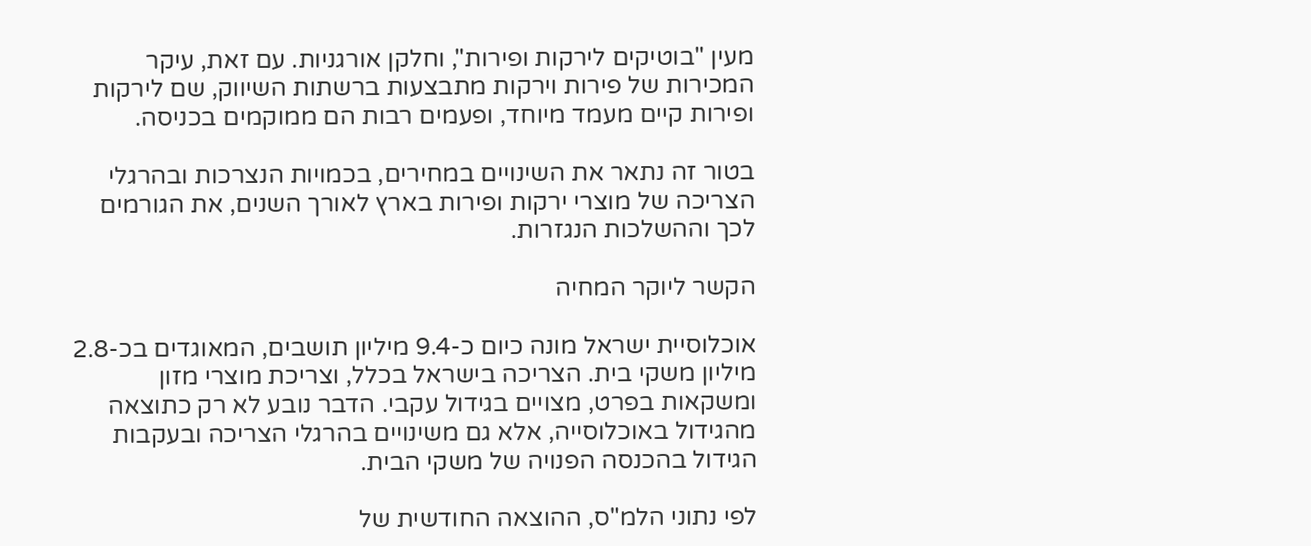מעין "בוטיקים לירקות ופירות", וחלקן אורגניות. עם זאת, עיקר המכירות של פירות וירקות מתבצעות ברשתות השיווק, שם לירקות ופירות קיים מעמד מיוחד, ופעמים רבות הם ממוקמים בכניסה.

בטור זה נתאר את השינויים במחירים, בכמויות הנצרכות ובהרגלי הצריכה של מוצרי ירקות ופירות בארץ לאורך השנים, את הגורמים לכך וההשלכות הנגזרות.

הקשר ליוקר המחיה

אוכלוסיית ישראל מונה כיום כ-9.4 מיליון תושבים, המאוגדים בכ-2.8 מיליון משקי בית. הצריכה בישראל בכלל, וצריכת מוצרי מזון ומשקאות בפרט, מצויים בגידול עקבי. הדבר נובע לא רק כתוצאה מהגידול באוכלוסייה, אלא גם משינויים בהרגלי הצריכה ובעקבות הגידול בהכנסה הפנויה של משקי הבית.

לפי נתוני הלמ"ס, ההוצאה החודשית של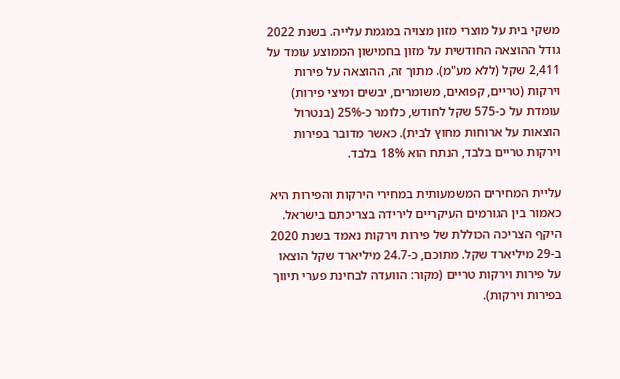משקי בית על מוצרי מזון מצויה במגמת עלייה. בשנת 2022 גודל ההוצאה החודשית על מזון בחמישון הממוצע עומד על 2,411 שקל (ללא מע"מ). מתוך זה, ההוצאה על פירות וירקות (טריים, קפואים, משומרים, יבשים ומיצי פירות) עומדת על כ-575 שקל לחודש, כלומר כ-25% (בנטרול הוצאות על ארוחות מחוץ לבית). כאשר מדובר בפירות וירקות טריים בלבד, הנתח הוא 18% בלבד.

עליית המחירים המשמעותית במחירי הירקות והפירות היא כאמור בין הגורמים העיקריים לירידה בצריכתם בישראל. היקף הצריכה הכוללת של פירות וירקות נאמד בשנת 2020 ב-29 מיליארד שקל. מתוכם, כ-24.7 מיליארד שקל הוצאו על פירות וירקות טריים (מקור: הוועדה לבחינת פערי תיווך בפירות וירקות).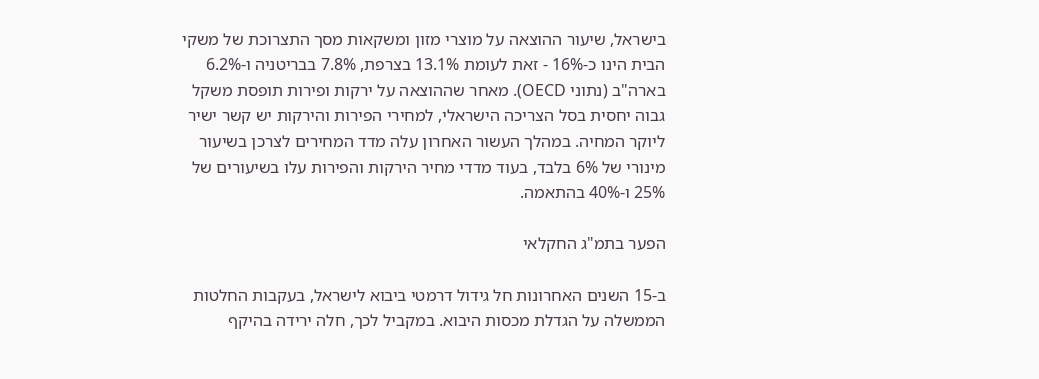בישראל, שיעור ההוצאה על מוצרי מזון ומשקאות מסך התצרוכת של משקי הבית הינו כ-16% - זאת לעומת 13.1% בצרפת, 7.8% בבריטניה ו-6.2% בארה"ב (נתוני OECD). מאחר שההוצאה על ירקות ופירות תופסת משקל גבוה יחסית בסל הצריכה הישראלי, למחירי הפירות והירקות יש קשר ישיר ליוקר המחיה. במהלך העשור האחרון עלה מדד המחירים לצרכן בשיעור מינורי של 6% בלבד, בעוד מדדי מחיר הירקות והפירות עלו בשיעורים של 25% ו-40% בהתאמה.

הפער בתמ"ג החקלאי

ב-15 השנים האחרונות חל גידול דרמטי ביבוא לישראל, בעקבות החלטות הממשלה על הגדלת מכסות היבוא. במקביל לכך, חלה ירידה בהיקף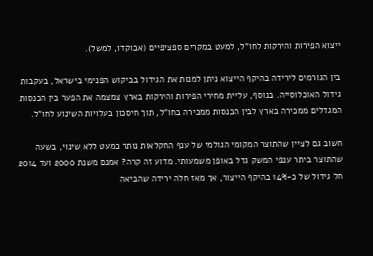ייצוא הפירות והירקות לחו"ל, למעט במקרים ספציפיים (אבוקדו, למשל).

בין הגורמים לירידה בהיקף הייצוא ניתן למנות את הגידול בביקוש הפנימי בישראל, בעקבות גידול האוכלוסייה. בנוסף, עליית מחירי הפירות והירקות בארץ צמצמה את הפער בין הכנסות המגדלים ממכירה בארץ לבין הכנסות ממכירה בחו"ל, תוך חיסכון בעלויות השינוע לחו"ל.

חשוב גם לציין שהתוצר המקומי הגולמי של ענף החקלאות נותר כמעט ללא שינוי, בשעה שהתוצר ביתר ענפי המשק גדל באופן משמעותי. מדוע זה קרה? אמנם משנת 2000 ועד 2014 חל גידול של כ-14% בהיקף הייצור, אך מאז חלה ירידה שהביאה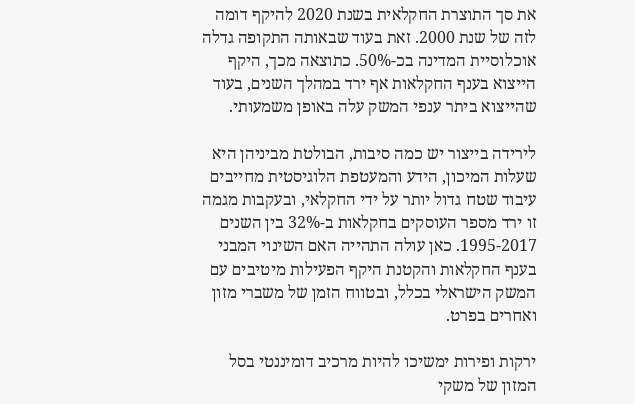את סך התוצרת החקלאית בשנת 2020 להיקף דומה לזה של שנת 2000. זאת בעוד שבאותה התקופה גדלה אוכלוסיית המדינה בכ-50%. כתוצאה מכך, היקף הייצוא בענף החקלאות אף ירד במהלך השנים, בעוד שהייצוא ביתר ענפי המשק עלה באופן משמעותי.

לירידה בייצור יש כמה סיבות, הבולטת מביניהן היא שעלות המיכון, הידע והמעטפת הלוגיסטית מחייבים עיבוד שטח גדול יותר על ידי החקלאי, ובעקבות מגמה זו ירד מספר העוסקים בחקלאות ב-32% בין השנים 1995-2017. כאן עולה התהייה האם השינוי המבני בענף החקלאות והקטנת היקף הפעילות מיטיבים עם המשק הישראלי בכלל, ובטווח הזמן של משברי מזון ואחרים בפרט.

ירקות ופירות ימשיכו להיות מרכיב דומיננטי בסל המזון של משקי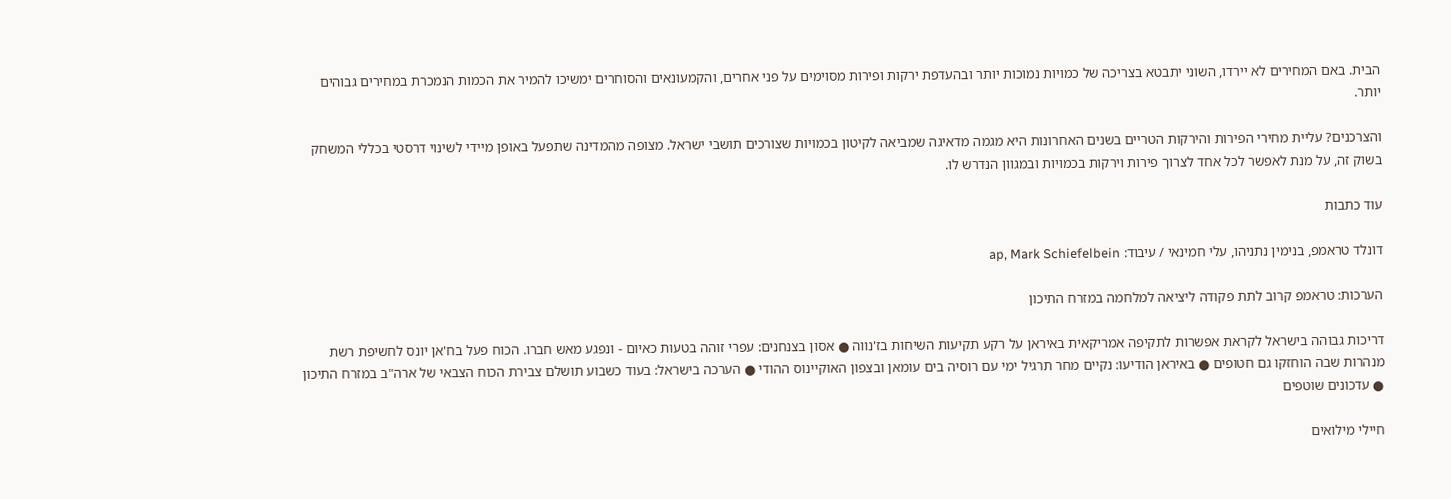הבית. באם המחירים לא יירדו, השוני יתבטא בצריכה של כמויות נמוכות יותר ובהעדפת ירקות ופירות מסוימים על פני אחרים, והקמעונאים והסוחרים ימשיכו להמיר את הכמות הנמכרת במחירים גבוהים יותר.

והצרכנים? עליית מחירי הפירות והירקות הטריים בשנים האחרונות היא מגמה מדאיגה שמביאה לקיטון בכמויות שצורכים תושבי ישראל. מצופה מהמדינה שתפעל באופן מיידי לשינוי דרסטי בכללי המשחק בשוק זה, על מנת לאפשר לכל אחד לצרוך פירות וירקות בכמויות ובמגוון הנדרש לו.

עוד כתבות

דונלד טראמפ, בנימין נתניהו, עלי חמינאי / עיבוד: ap, Mark Schiefelbein

הערכות: טראמפ קרוב לתת פקודה ליציאה למלחמה במזרח התיכון

דריכות גבוהה בישראל לקראת אפשרות לתקיפה אמריקאית באיראן על רקע תקיעות השיחות בז'נווה ● אסון בצנחנים: עפרי זוהה בטעות כאיום - ונפגע מאש חברו. הכוח פעל בח'אן יונס לחשיפת רשת מנהרות שבה הוחזקו גם חטופים ● באיראן הודיעו: נקיים מחר תרגיל ימי עם רוסיה בים עומאן ובצפון האוקיינוס ההודי ● הערכה בישראל: בעוד כשבוע תושלם צבירת הכוח הצבאי של ארה"ב במזרח התיכון ● עדכונים שוטפים

חיילי מילואים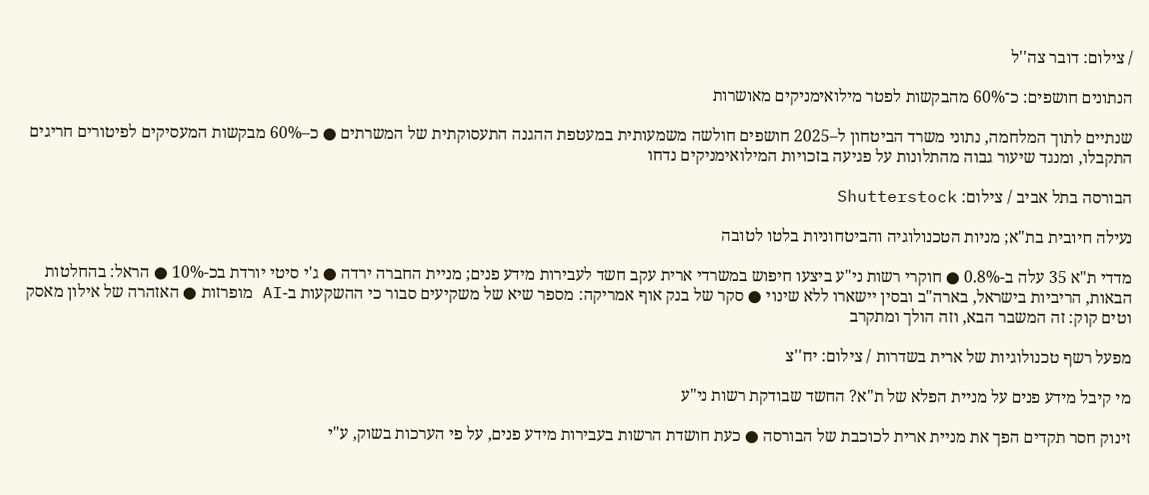/ צילום: דובר צה''ל

הנתונים חושפים: כ־60% מהבקשות לפטר מילואימניקים מאושרות

שנתיים לתוך המלחמה, נתוני משרד הביטחון ל–2025 חושפים חולשה משמעותית במעטפת ההגנה התעסוקתית של המשרתים ● כ–60% מבקשות המעסיקים לפיטורים חריגים התקבלו, ומנגד שיעור גבוה מהתלונות על פגיעה בזכויות המילואימניקים נדחו

הבורסה בתל אביב / צילום: Shutterstock

נעילה חיובית בת"א; מניות הטכנולוגיה והביטחוניות בלטו לטובה

מדדי ת"א 35 עלה ב-0.8% ● חוקרי רשות ני"ע ביצעו חיפוש במשרדי ארית עקב חשד לעבירות מידע פנים; מניית החברה ירדה ● ג'י סיטי יורדת בכ-10% ● הראל: בהחלטות הבאות, הריביות בישראל, בארה"ב ובסין יישארו ללא שינוי ● סקר של בנק אוף אמריקה: מספר שיא של משקיעים סבור כי ההשקעות ב-AI מופרזות ● האזהרה של אילון מאסק וטים קוק: זה המשבר הבא, וזה הולך ומתקרב

מפעל רשף טכנולוגיות של ארית בשדרות / צילום: יח''צ

מי קיבל מידע פנים על מניית הפלא של ת"א? החשד שבודקת רשות ני"ע

זינוק חסר תקדים הפך את מניית ארית לכוכבת של הבורסה ● כעת חושדת הרשות בעבירות מידע פנים, על פי הערכות בשוק, ע"י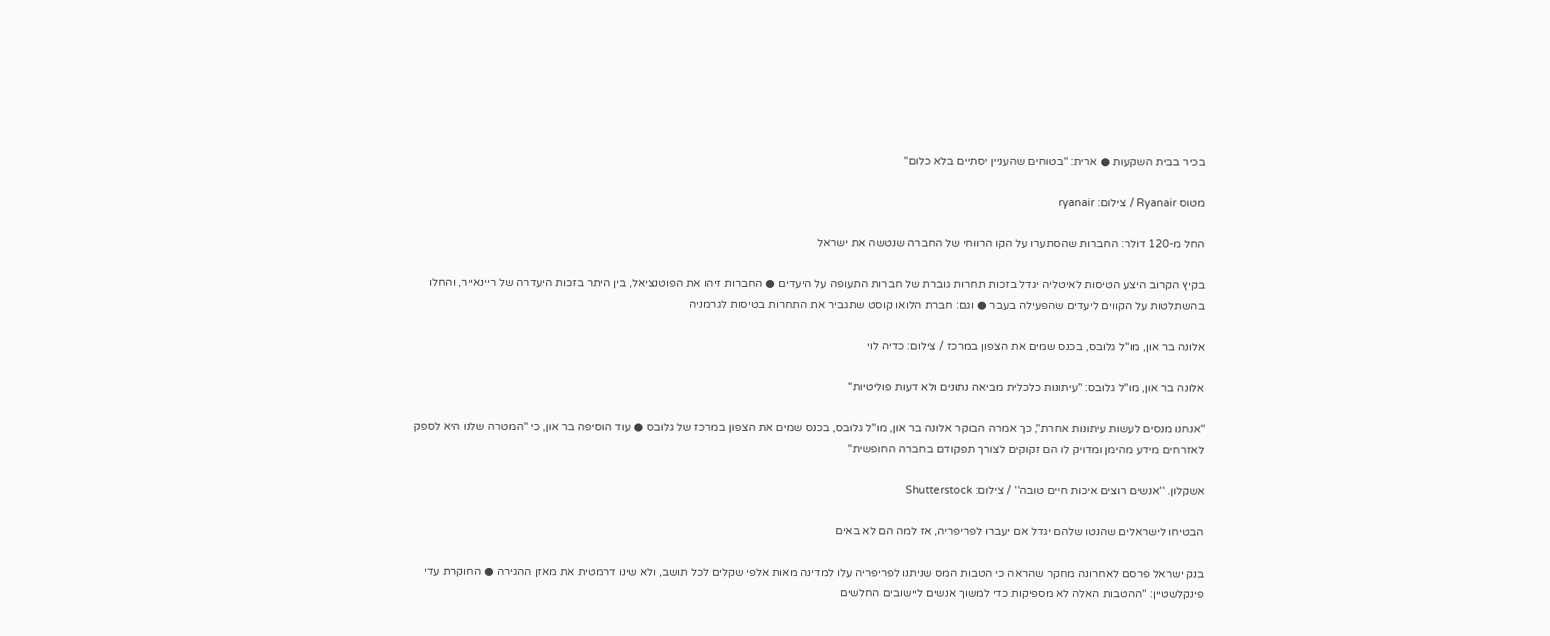בכיר בבית השקעות ● ארית: "בטוחים שהעניין יסתיים בלא כלום"

מטוס Ryanair / צילום: ryanair

החל מ-120 דולר: החברות שהסתערו על הקו הרווחי של החברה שנטשה את ישראל

בקיץ הקרוב היצע הטיסות לאיטליה יגדל בזכות תחרות גוברת של חברות התעופה על היעדים ● החברות זיהו את הפוטנציאל, בין היתר בזכות היעדרה של ריינאייר, והחלו בהשתלטות על הקווים ליעדים שהפעילה בעבר ● וגם: חברת הלואו קוסט שתגביר את התחרות בטיסות לגרמניה

אלונה בר און, מו''ל גלובס, בכנס שמים את הצפון במרכז / צילום: כדיה לוי

אלונה בר און, מו"ל גלובס: "עיתונות כלכלית מביאה נתונים ולא דעות פוליטיות"

"אנחנו מנסים לעשות עיתונות אחרת", כך אמרה הבוקר אלונה בר און, מו"ל גלובס, בכנס שמים את הצפון במרכז של גלובס ● עוד הוסיפה בר און, כי "המטרה שלנו היא לספק לאזרחים מידע מהימן ומדויק לו הם זקוקים לצורך תפקודם בחברה החופשית"

אשקלון. ''אנשים רוצים איכות חיים טובה'' / צילום: Shutterstock

הבטיחו לישראלים שהנטו שלהם יגדל אם יעברו לפריפריה, אז למה הם לא באים

בנק ישראל פרסם לאחרונה מחקר שהראה כי הטבות המס שניתנו לפריפריה עלו למדינה מאות אלפי שקלים לכל תושב, ולא שינו דרמטית את מאזן ההגירה ● החוקרת עדי פינקלשטיין: "ההטבות האלה לא מספיקות כדי למשוך אנשים ליישובים החלשים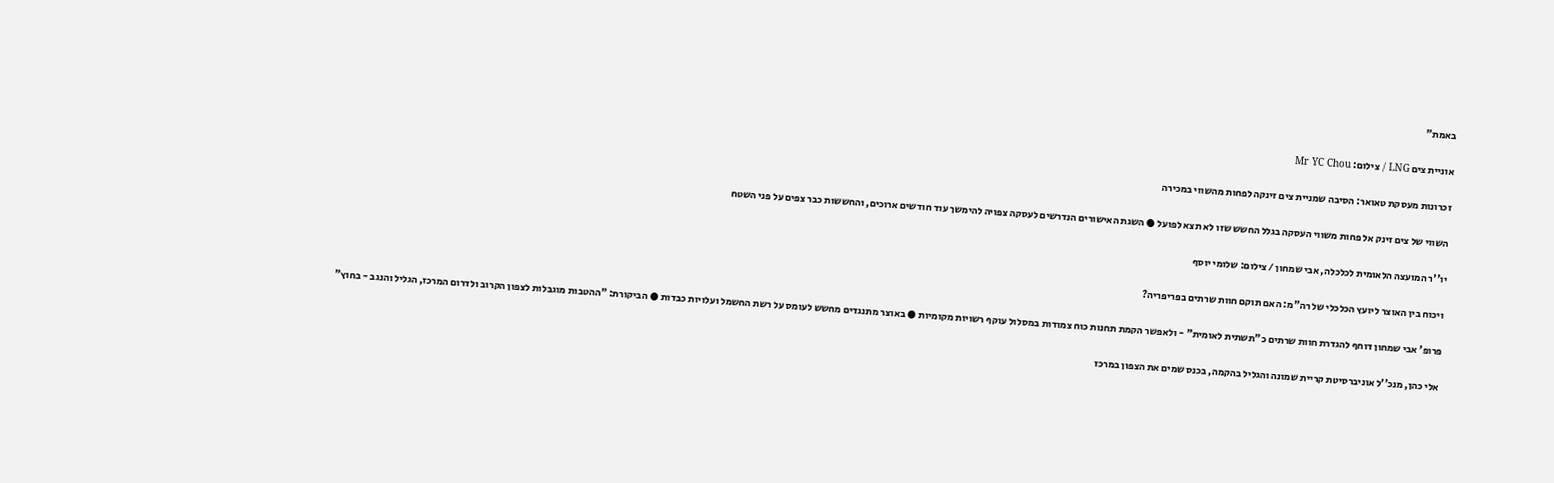באמת"

אוניית צים LNG / צילום: Mr YC Chou

זכרונות מעסקת טאואר: הסיבה שמניית צים זינקה לפחות מהשווי במכירה

השווי של צים זינק אל פחות משווי העסקה בגלל החשש שזו לא תצא לפועל ● השגת האישורים הנדרשים לעסקה צפויה להימשך עוד חודשים ארוכים, והחששות כבר צפים על פני השטח

יו''ר המועצה הלאומית לכלכלה, אבי שמחון / צילום: שלומי יוסף

ויכוח בין האוצר ליועץ הכלכלי של רה"מ: האם תוקם חוות שרתים בפריפריה?

פרופ' אבי שמחון דוחף להגדרת חוות שרתים כ"תשתית לאומית" - ולאפשר הקמת תחנות כוח צמודות במסלול עוקף רשויות מקומיות ● באוצר מתנגדים מחשש לעומס על רשת החשמל ועלויות כבדות ● הביקורת: "ההטבות מוגבלות לצפון הקרוב ולדרום המרכז, הגליל והנגב - בחוץ"

אלי כהן, מנכ''ל אוניברסיטת קריית שמונה והגליל בהקמה, בכנס שמים את הצפון במרכז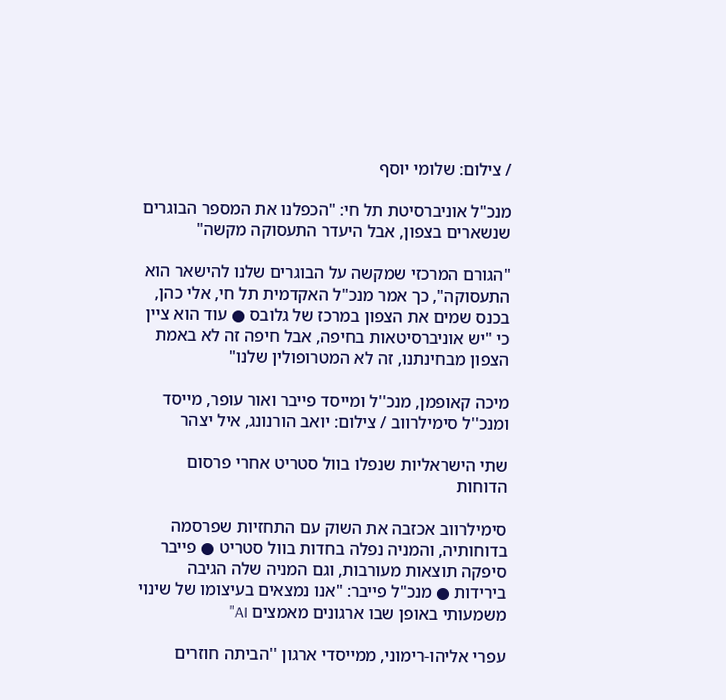/ צילום: שלומי יוסף

מנכ"ל אוניברסיטת תל חי: "הכפלנו את המספר הבוגרים שנשארים בצפון, אבל היעדר התעסוקה מקשה"

"הגורם המרכזי שמקשה על הבוגרים שלנו להישאר הוא התעסוקה", כך אמר מנכ"ל האקדמית תל חי, אלי כהן, בכנס שמים את הצפון במרכז של גלובס ● עוד הוא ציין כי "יש אוניברסיטאות בחיפה, אבל חיפה זה לא באמת הצפון מבחינתנו, זה לא המטרופולין שלנו"

מיכה קאופמן, מנכ''ל ומייסד פייבר ואור עופר, מייסד ומנכ''ל סימילרווב / צילום: יואב הורנונג, איל יצהר

שתי הישראליות שנפלו בוול סטריט אחרי פרסום הדוחות

סימילרווב אכזבה את השוק עם התחזיות שפרסמה בדוחותיה, והמניה נפלה בחדות בוול סטריט ● פייבר סיפקה תוצאות מעורבות, וגם המניה שלה הגיבה בירידות ● מנכ"ל פייבר: "אנו נמצאים בעיצומו של שינוי משמעותי באופן שבו ארגונים מאמצים AI"

עפרי אליהו-רימוני, ממייסדי ארגון ''הביתה חוזרים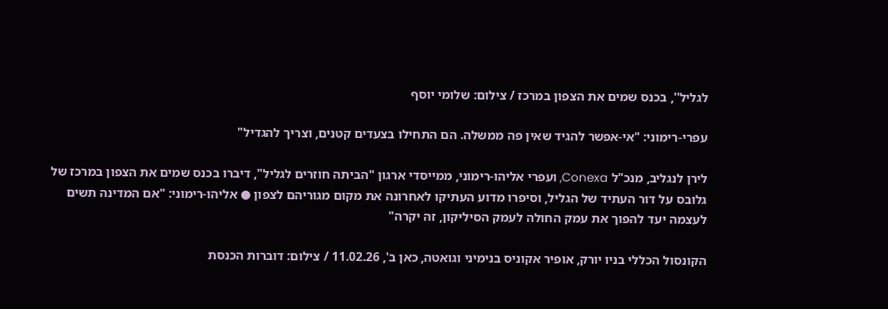לגליל'', בכנס שמים את הצפון במרכז / צילום: שלומי יוסף

עפרי-רימוני: "אי-אפשר להגיד שאין פה ממשלה. הם התחילו בצעדים קטנים, וצריך להגדיל"

לירן לנגליב, מנכ"ל Conexa, ועפרי אליהו-רימוני, ממייסדי ארגון "הביתה חוזרים לגליל", דיברו בכנס שמים את הצפון במרכז של גלובס על דור העתיד של הגליל, וסיפרו מדוע העתיקו לאחרונה את מקום מגוריהם לצפון ● אליהו-רימוני: "אם המדינה תשים לעצמה יעד להפוך את עמק החולה לעמק הסיליקון, זה יקרה"

הקונסול הכללי בניו יורק, אופיר אקוניס בנימיני וגואטה, כאן ב', 11.02.26 / צילום: דוברות הכנסת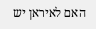האם לאיראן יש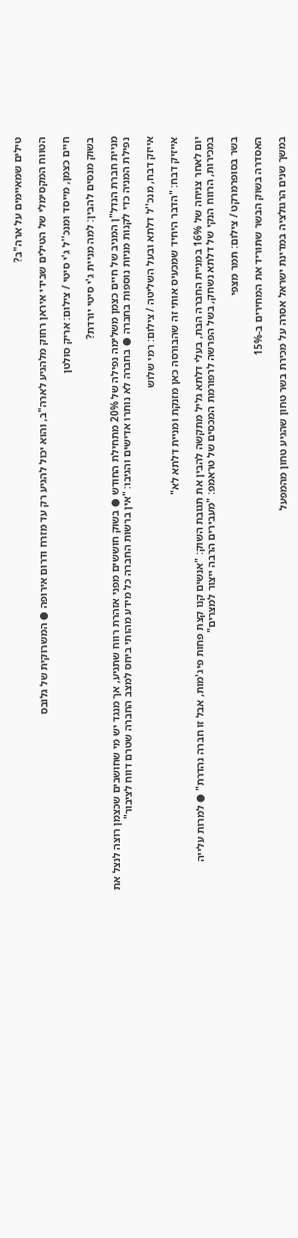טילים שמאיימים על ארה"ב?

הטווח המקסימלי של הטילים שבידי איראן רחוק מלהגיע לארה"ב, והוא יכול להגיע רק עד מזרח ודרום אירופה ● המשרוקית של גלובס

חיים כצמן, מייסד ומנכ''ל ג'י סיטי / צילום: אריק סולטן

בשוק מנסים להבין: למה מניית ג'י סיטי יורדת?

מניית חברת הנדל"ן המניב של חיים כצמן משלימה נפילה של 20% מתחילת החודש ● בשוק חוששים מפני אזהרת רווח שתגיע, אך מנגד יש מי שחושבים שכצמן רוצה לנצל את נפילת המניה כדי לקנות מניות נוספות בחברה ● בחברה לא נותרו אדישים והגיבו: "אין ברשות החברה כל מידע מהותי ביחס למצב החברה שטרם דווח לציבור"

אייזק דבח, מנכ''ל דלתא ובעל השליטה / צילום: רמי שלוש

אייזיק דבח: "הדבר היחיד שמכעיס אותי זה שהבורסה כאן מזנקת ומניית דלתא לא"

יום לאחר צניחה של 16% במניית החברה הבת, בעלי דלתא גליל מתקשה להבין את תגובת השוק: "אנשים קנו קצת פחות פיג'מות, אבל זו חברה נהדרת" ● למרות עלייה במכירות, הרווח הנקי של דלתא נשחק, בשל הפרשה לרפורמת המכסים של טראמפ: "מעבירים הרבה ייצור למצרים"

בשר בסופרמרקט / צילום: תמר מצפי

האסדרה בשוק הבשר שתוריד את המחירים ב-15%

במשך שנים הרגולציה במדינת ישראל אסרה על מכירת בשר טחון שהגיע טחון מהמפעל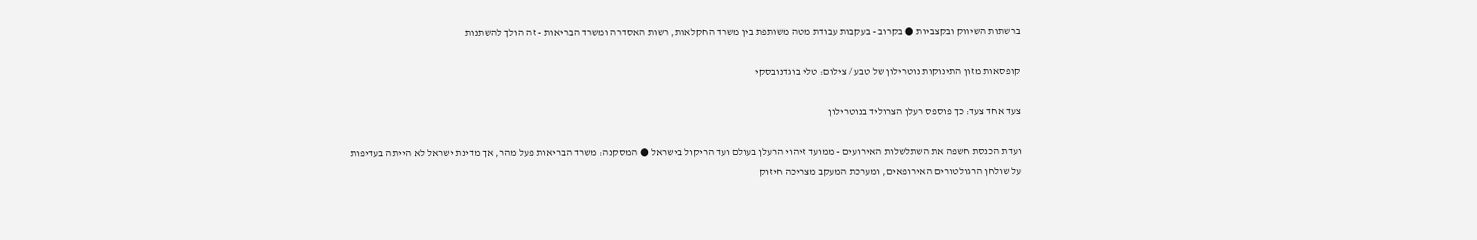ברשתות השיווק ובקצביות ● בקרוב - בעקבות עבודת מטה משותפת בין משרד החקלאות, רשות האסדרה ומשרד הבריאות - זה הולך להשתנות

קופסאות מזון התינוקות נוטרילון של טבע / צילום: טלי בוגדנובסקי

צעד אחד צעד: כך פוספס רעלן הצרוליד בנוטרילון

ועדת הכנסת חשפה את השתלשלות האירועים - ממועד זיהוי הרעלן בעולם ועד הריקול בישראל ● המסקנה: משרד הבריאות פעל מהר, אך מדינת ישראל לא הייתה בעדיפות על שולחן הרגולטורים האירופאים, ומערכת המעקב מצריכה חיזוק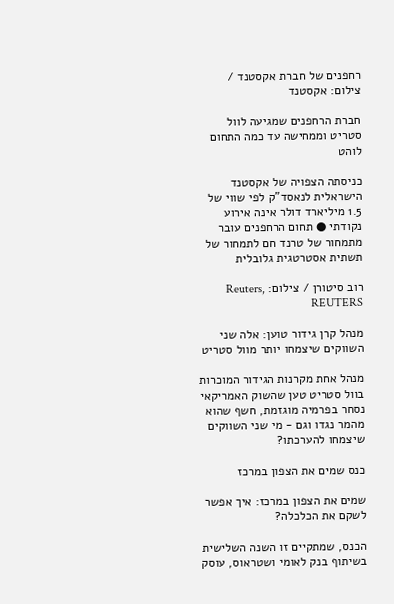רחפנים של חברת אקסטנד / צילום: אקסטנד

חברת הרחפנים שמגיעה לוול סטריט וממחישה עד כמה התחום לוהט

כניסתה הצפויה של אקסטנד הישראלית לנאסד"ק לפי שווי של 1.5 מיליארד דולר אינה אירוע נקודתי ● תחום הרחפנים עובר מתמחור של טרנד חם לתמחור של תשתית אסטרטגית גלובלית

רוב סיטורן / צילום: Reuters, REUTERS

מנהל קרן גידור טוען: אלה שני השווקים שיצמחו יותר מוול סטריט

מנהל אחת מקרנות הגידור המוכרות בוול סטריט טען שהשוק האמריקאי נסחר בפרמיה מוגזמת, חשף שהוא מהמר נגדו וגם - מי שני השווקים שיצמחו להערכתו?

כנס שמים את הצפון במרכז

שמים את הצפון במרכז: איך אפשר לשקם את הכלכלה?

הכנס, שמתקיים זו השנה השלישית בשיתוף בנק לאומי ושטראוס, עוסק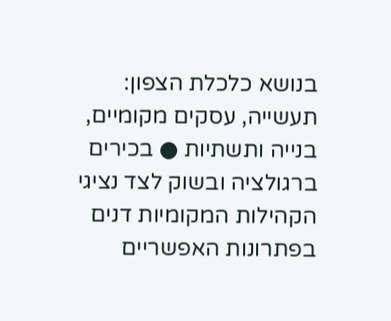בנושא כלכלת הצפון: תעשייה, עסקים מקומיים, בנייה ותשתיות ● בכירים ברגולציה ובשוק לצד נציגי הקהילות המקומיות דנים בפתרונות האפשריים